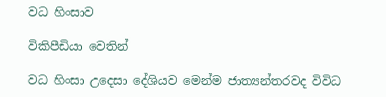වධ හිංසාව

විකිපීඩියා වෙතින්

වධ හිංසා උදෙසා දේශියව මෙන්ම ජාත්‍යන්තරවද විවිධ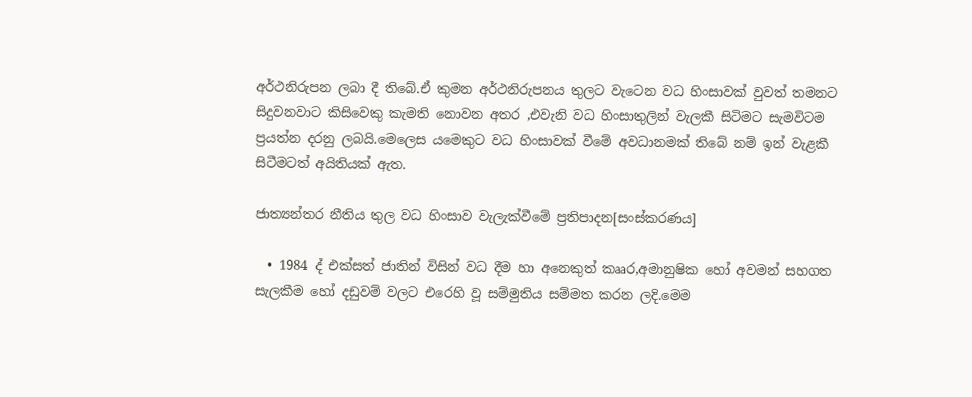අර්ථනිරුපන ලබා දී තිබේ.ඒ කුමන අර්ථනිරුපනය තුලට වැටෙන වධ හිංසාවක් වුවත් තමනට සිදුවනවාට කිසිවෙකු කැමති නොවන අතර ,එවැනි වධ හිංසාතුලින් වැලකී සිටිමට සැමවිටම ප්‍රයත්න දරනු ලබයි.මෙලෙස යමෙකුට වධ හිංසාවක් වීමේ අවධානමක් තිබේ නම් ඉන් වැළකී සිටීමටත් අයිතියක් ඇත.

ජාත්‍යන්තර නීතිය තුල වධ හිංසාව වැලැක්වීමේ ප්‍රතිපාදන[සංස්කරණය]

  • 1984 ද් එක්සත් ජාතින් විසින් වධ දීම හා අනෙකුත් කෲර,අමානුෂික හෝ අවමන් සහගත සැලකීම හෝ දඩුවම් වලට එරෙහි වූ සම්මුතිය සම්මත කරන ලදි.මෙම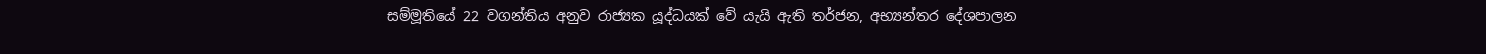සම්මූතියේ 22 වගන්තිය අනුව රාජ්‍යක යූද්ධයක් වේ යැයි ඇති තර්ජන, අභ්‍යන්තර දේශපාලන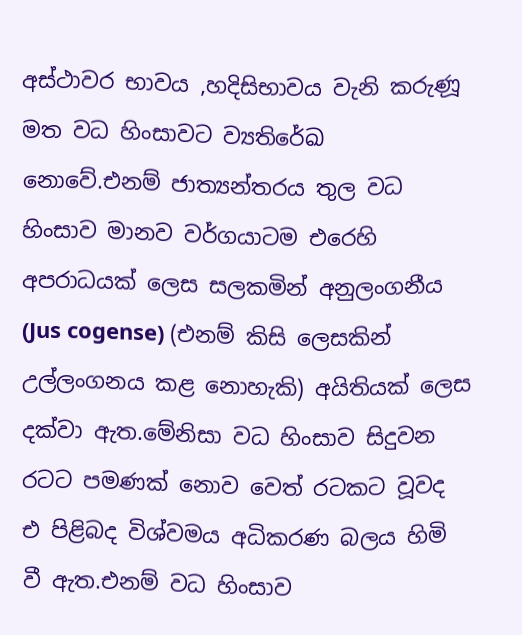අස්ථාවර භාවය ,හදිසිභාවය වැනි කරුණූ මත වධ හිංසාවට ව්‍යතිරේඛ නොවේ.එනම් ජාත්‍යන්තරය තුල වධ හිංසාව මානව වර්ගයාටම එරෙහි අපරාධයක් ලෙස සලකමින් අනුලංගනීය (Jus cogense) (එනම් කිසි ලෙසකින් උල්ලංගනය කළ නොහැකි) අයිතියක් ලෙස දක්වා ඇත.මේනිසා වධ හිංසාව සිදුවන රටට පමණක් නොව වෙත් රටකට වූවද එ පිළිබද විශ්වමය අධිකරණ බලය හිමි වී ඇත.එනම් වධ හිංසාව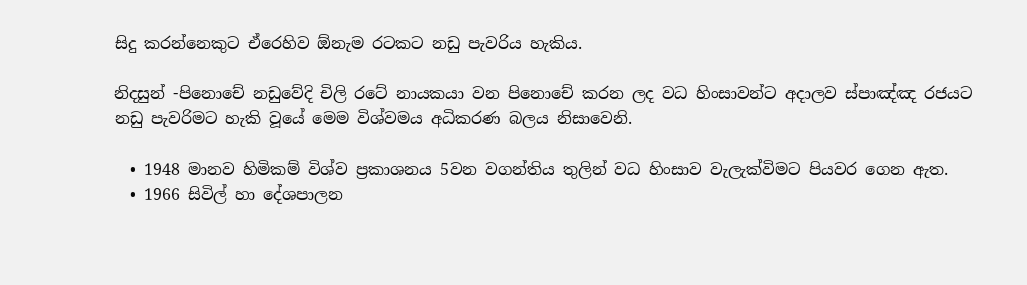සිදු කරන්නෙකුට ඒරෙහිව ඕනැම රටකට නඩු පැවරිය හැකිය.

නිදසුන් -පිනොචේ නඩුවේදි චිලි රටේ නායකයා වන පිනොචේ කරන ලද වධ හිංසාවන්ට අදාලව ස්පාඤ්ඤ රජයට නඩු පැවරිමට හැකි වූයේ මෙම විශ්වමය අධිකරණ බලය නිසාවෙනි.

  • 1948 මානව හිමිකම් විශ්ව ප්‍රකාශනය 5වන වගන්තිය තුලින් වධ හිංසාව වැලැක්විමට පියවර ගෙන ඇත.
  • 1966 සිවිල් හා දේශපාලන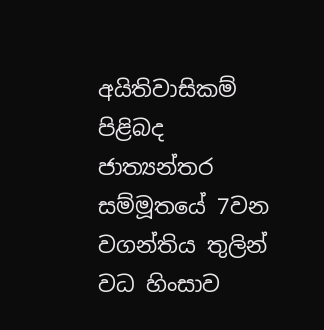අයිතිවාසිකම් පිළිබද ජාත්‍යන්තර සම්මූතයේ 7වන වගන්තිය තුලින් වධ හිංසාව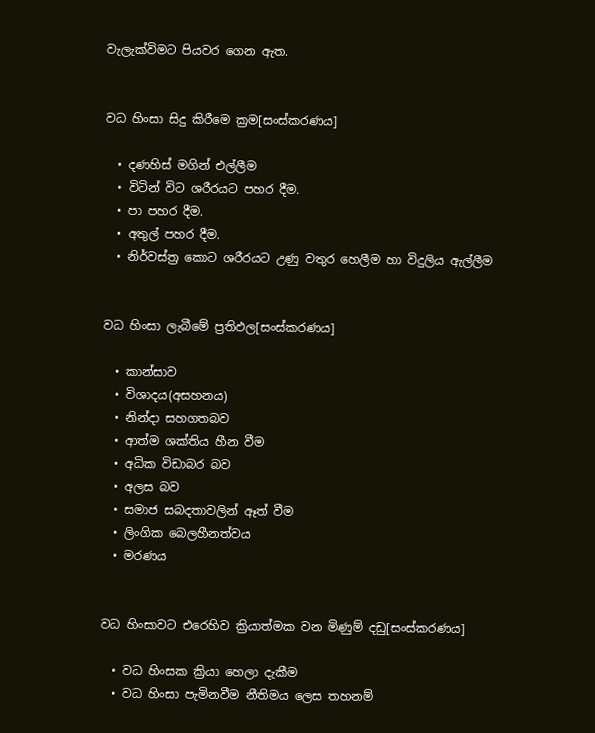වැලැක්විමට පියවර ගෙන ඇත.


වධ හිංසා සිදු කිරීමෙ ක්‍රම[සංස්කරණය]

  • දණහිස් මගින් එල්ලීම
  • විටින් විට ශරීරයට පහර දීම.
  • පා පහර දීම.
  • අතුල් පහර දීම.
  • නිර්වස්ත්‍ර කොට ශරීරයට උණු වතුර හෙලීම හා විදුලිය ඇල්ලීම


වධ හිංසා ලැබීමේ ප්‍රතිඵල[සංස්කරණය]

  • කාන්සාව
  • විශාදය(අසහනය)
  • නින්දා සහගතබව
  • ආත්ම ශක්තිය හීන වීම
  • අධික විඩාබර බව
  • අලස බව
  • සමාජ සබදතාවලින් ඈත් වීම
  • ලිංගික බෙලහීනත්වය
  • මරණය


වධ හිංසාවට එරෙහිව ක්‍රියාත්මක වන මිණුම් දඩු[සංස්කරණය]

  • වධ හිංසක ක්‍රියා හෙලා දැකීම
  • වධ හිංසා පැමිනවීම නීතිමය ලෙස තහනම්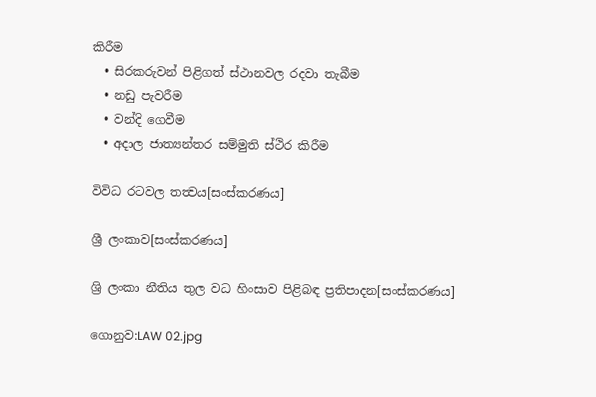කිරීම
  • සිරකරුවන් පිළිගත් ස්ථානවල රදවා තැබීම
  • නඩු පැවරීම
  • වන්දි ගෙවීම
  • අදාල ජාත්‍යන්තර සම්මුති ස්ථිර කිරීම

විවිධ රටවල තත්‍වය[සංස්කරණය]

ශ්‍රී ලංකාව[සංස්කරණය]

ශ්‍රි ලංකා නීතිය තුල වධ හිංසාව පිළිබඳ ප්‍රතිපාදන[සංස්කරණය]

ගොනුව:LAW 02.jpg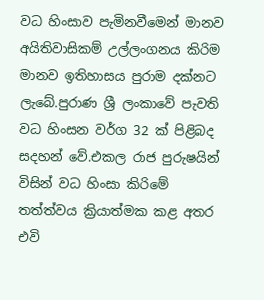වධ හිංසාව පැමිනවීමෙන් මානව අයිතිවාසිකම් උල්ලංගනය කිරිම මානව ඉතිහාසය පුරාම දක්නට ලැබේ.පුරාණ ශ්‍රී ලංකාවේ පැවති වධ හිංසන වර්ග 32 ක් පිළිබද සදහන් වේ.එකල රාජ පුරුෂයින් විසින් වධ හිංසා කිරි‍මේ තත්ත්වය ක්‍රියාත්මක කළ අතර එවි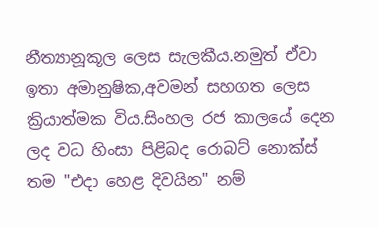නීත්‍යානූකූල ලෙස සැලකීය.නමුත් ඒවා ඉතා අමානුෂික,අවමන් සහගත ලෙස ක්‍රියාත්මක විය.සිංහල රජ කාලයේ දෙන ලද වධ හිංසා පිළිබද රොබට් නොක්ස් තම "එදා හෙළ දිවයින" නම්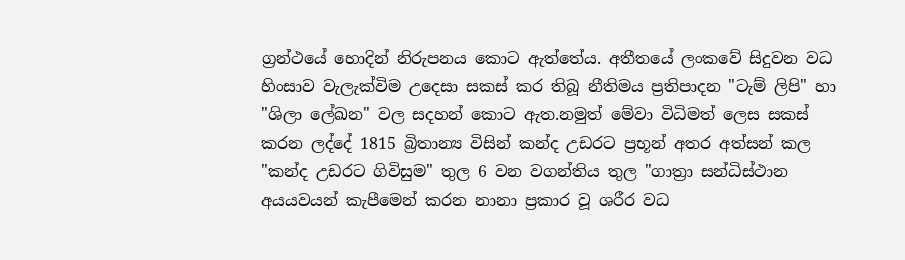ග්‍රන්ථයේ හොදින් නිරුපනය කොට ඇත්තේය. අතීතයේ ලංකවේ සිදුවන වධ හිංසාව වැලැක්විම උදෙසා සකස් කර තිබූ නීතිමය ප්‍රතිපාදන "ටැම් ලිපි" හා "ශිලා ලේඛන" වල සදහන් කොට ඇත.නමුත් මේවා විධිමත් ලෙස සකස් කරන ලද්දේ 1815 බ්‍රිතාන්‍ය විසින් කන්ද උඩරට ප්‍රභූන් අතර අත්සන් කල "කන්ද උඩරට ගිවිසුම" තුල 6 වන වගන්තිය තුල "ගාත්‍රා සන්ධිස්ථාන අයයවයන් කැපීමෙන් කරන නානා ප්‍රකාර වූ ශරීර වධ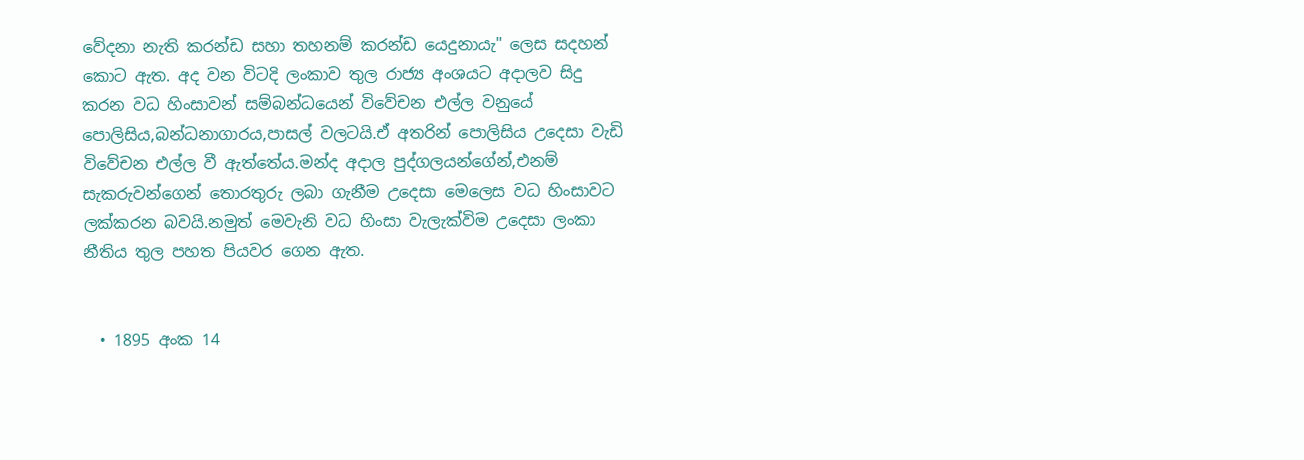වේදනා නැති කරන්ඩ සහා තහනම් කරන්ඩ යෙදුනායැ" ලෙස සදහන් කොට ඇත. අද වන විටදි ලංකාව තුල රාජ්‍ය අංශයට අදාලව සිදු කරන වධ හිංසාවන් සම්බන්ධයෙන් විවේචන එල්ල වනුයේ පොලිසිය,බන්ධනාගාරය,පාසල් වලටයි.ඒ අතරින් පොලිසිය උදෙසා වැඩි විවේචන එල්ල වී ඇත්තේය.මන්ද අදාල පුද්ගලයන්ගේන්,එනම් සැකරුවන්ගෙන් තොරතුරු ලබා ගැනීම උදෙසා මෙලෙස වධ හිංසාවට ලක්කරන බවයි.නමුත් මෙවැනි වධ හිංසා වැලැක්විම උදෙසා ලංකා නීතිය තුල පහත පියවර ගෙන ඇත.


  • 1895 අංක 14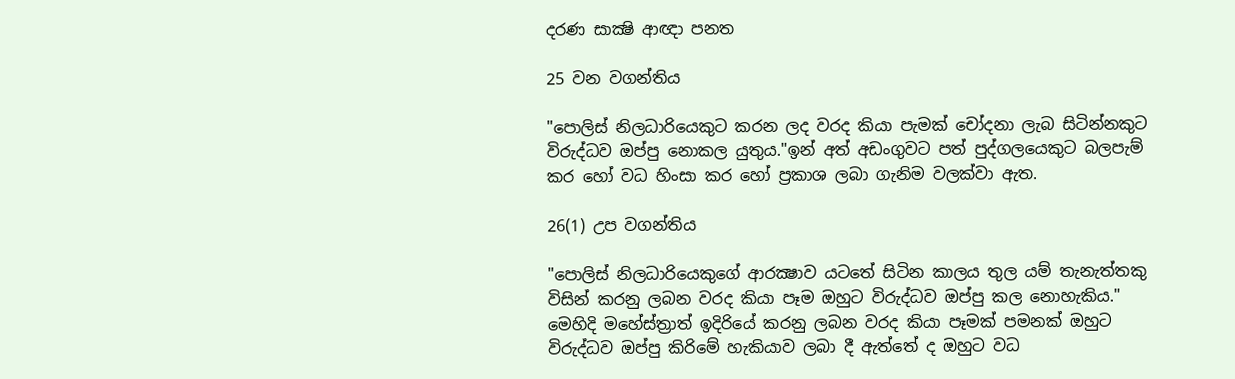දරණ සාක්‍ෂි ආඥා පනත

25 වන වගන්තිය

"පොලිස් නිලධාරියෙකුට කරන ලද වරද කියා පැමක් චෝදනා ලැබ සිටින්නකුට විරුද්ධව ඔප්පු නොකල යුතුය."ඉන් අත් අඩංගුවට පත් පුද්ගලයෙකුට බලපැම් කර හෝ වධ හිංසා කර හෝ ප්‍රකාශ ලබා ගැනිම වලක්වා ඇත.

26(1) උප වගන්තිය

"පොලිස් නිලධාරියෙකුගේ ආරක්‍ෂාව යටතේ සිටින කාලය තුල යම් තැනැත්තකු විසින් කරනු ලබන වරද කියා පෑම ඔහුට විරුද්ධව ඔප්පු කල නොහැකිය." මෙහිදි මහේස්ත්‍රාත් ඉදිරියේ කරනු ලබන වරද කියා පෑමක් පමනක් ඔහුට විරුද්ධව ඔප්පු කිරිමේ හැකියාව ලබා දී ඇත්තේ ද ඔහුට වධ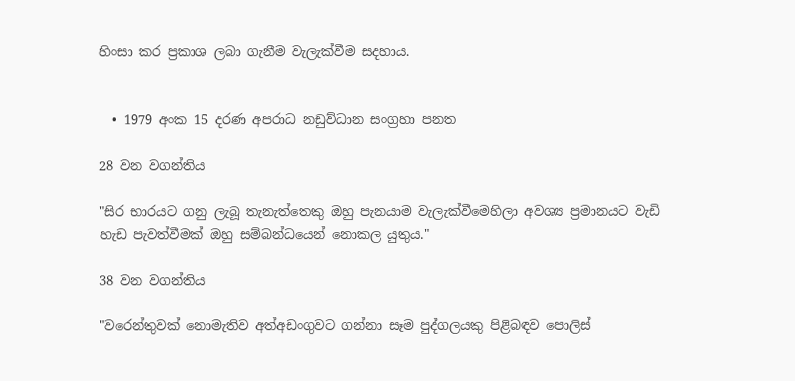හිංසා කර ප්‍රකාශ ලබා ගැනීම වැලැක්වීම සදහාය.


  • 1979 අංක 15 දරණ අපරාධ නඩුව්ධාන සංග්‍රහා පනත

28 වන වගන්තිය

"සිර භාරයට ගනු ලැබූ තැනැත්තෙකු ඔහු පැනයාම වැලැක්වීමෙහිලා අවශ්‍ය ප්‍රමානයට වැඩි හැඩ පැවත්වීමක් ඔහු සම්බන්ධයෙන් නොකල යුතුය."

38 වන වගන්තිය

"වරෙන්තුවක් නොමැතිව අත්අඩංගුවට ගන්නා සෑම පුද්ගලයකු පිළිබඳව පොලිස්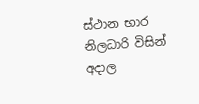ස්ථාන භාර නිලධාරි විසින් අදාල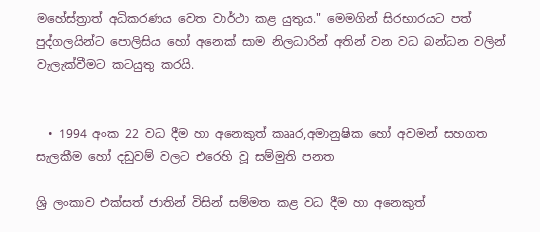මහේස්ත්‍රාත් අධිකරණය වෙත වාර්ථා කළ යුතුය." මෙමගින් සිරභාරයට පත් පුද්ගලයින්ට පොලිසිය හෝ අනෙක් සාම නිලධාරින් අතින් වන වධ බන්ධන වලින් වැලැක්වීමට කටයුතු කරයි.


  • 1994 අංක 22 වධ දීම හා අනෙකුත් කෲර,අමානුෂික හෝ අවමන් සහගත සැලකීම හෝ දඩුවම් වලට එරෙහි වූ සම්මුති පනත

ශ්‍රි ලංකාව එක්සත් ජාතින් විසින් සම්මත කළ වධ දීම හා අනෙකුත්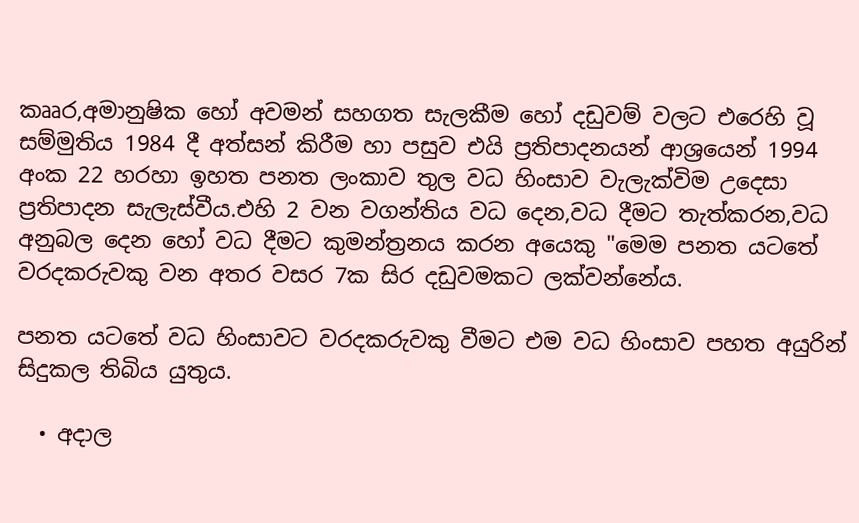කෲර,අමානුෂික හෝ අවමන් සහගත සැලකීම හෝ දඩුවම් වලට එරෙහි වූ සම්මුතිය 1984 දී අත්සන් කිරීම හා පසුව එයි ප්‍රතිපාදනයන් ආශ්‍රයෙන් 1994 අංක 22 හරහා ඉහත පනත ලංකාව තුල වධ හිංසාව වැලැක්විම උදෙසා ප්‍රතිපාදන සැලැස්වීය.එහි 2 වන වගන්තිය වධ දෙන,වධ දීමට තැත්කරන,වධ අනුබල දෙන හෝ වධ දීමට කුමන්ත්‍රනය කරන අයෙකු "මෙම පනත යටතේ වරදකරුවකු වන අතර වසර 7ක සිර දඩුවමකට ලක්වන්නේය.

පනත යටතේ වධ හිංසාවට වරදකරුවකු වීමට එම වධ හිංසාව පහත අයුරින් සිදුකල තිබිය යුතුය.

  • අදාල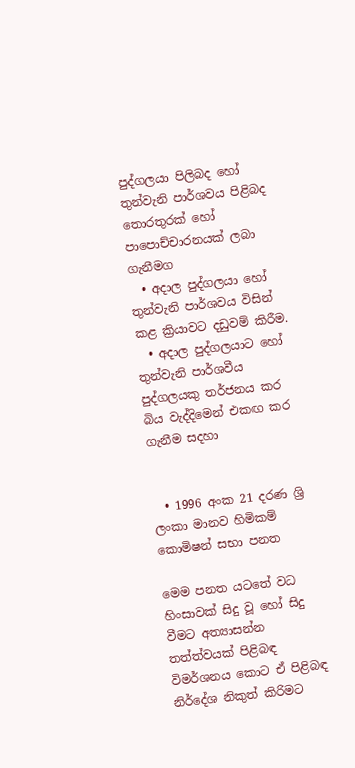පුද්ගලයා පිලිබද හෝ තුන්වැනි පාර්ශවය පිළිබද තොරතුරක් හෝ පාපොච්චාරනයක් ලබා ගැනීමග
  • අදාල පුද්ගලයා හෝ තුන්වැනි පාර්ශවය විසින් කළ ක්‍රියාවට දඩුවම් කිරීම.
  • අදාල පුද්ගලයාට හෝ තුන්වැනි පාර්ශවීය පුද්ගලයකු තර්ජනය කර බිය වැද්දිමෙන් එකඟ කර ගැනීම සදහා


  • 1996 අංක 21 දරණ ශ්‍රි ලංකා මානව හිමිකම් කොමිෂන් සභා පනත

මෙම පනත යටතේ වධ හිංසාවක් සිදු වූ හෝ සිදු වීමට අත්‍යාසන්න තත්ත්වයක් පිළිබඳ විමර්ශනය කොට ඒ පිළිබඳ නිර්දේශ නිකුත් කිරිමට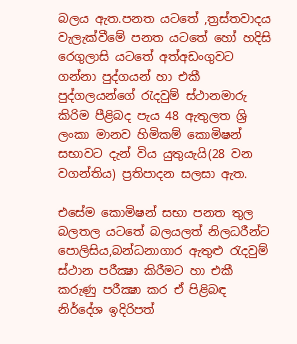බලය ඇත.පනත යටතේ ,ත්‍රස්තවාදය වැලැක්වීමේ පනත යටතේ හෝ හදිසි රෙගුලාසි යටතේ අත්අඩංගුවට ගන්නා පුද්ගයන් හා එකී පුද්ගලයන්ගේ රැදවුම් ස්ථානමාරු කිරිම පීළිබද පැය 48 ඇතුලත ශ්‍රි ලංකා මානව හිමිකම් කොමිෂන් සභාවට දැන් විය යුතුයැයි(28 වන වගන්තිය) ප්‍රතිපාදන සලසා ඇත.

එසේම කොමිෂන් සභා පනත තුල බලතල යටතේ බලයලත් නිලධරීන්ට පොලිසිය,බන්ධනාගාර ඇතුළු රැදවුම් ස්ථාන පරීක්‍ෂා කිරීමට හා එකී කරුණු පරීක්‍ෂා කර ඒ පිළිබඳ නිර්දේශ ඉදිරිපත්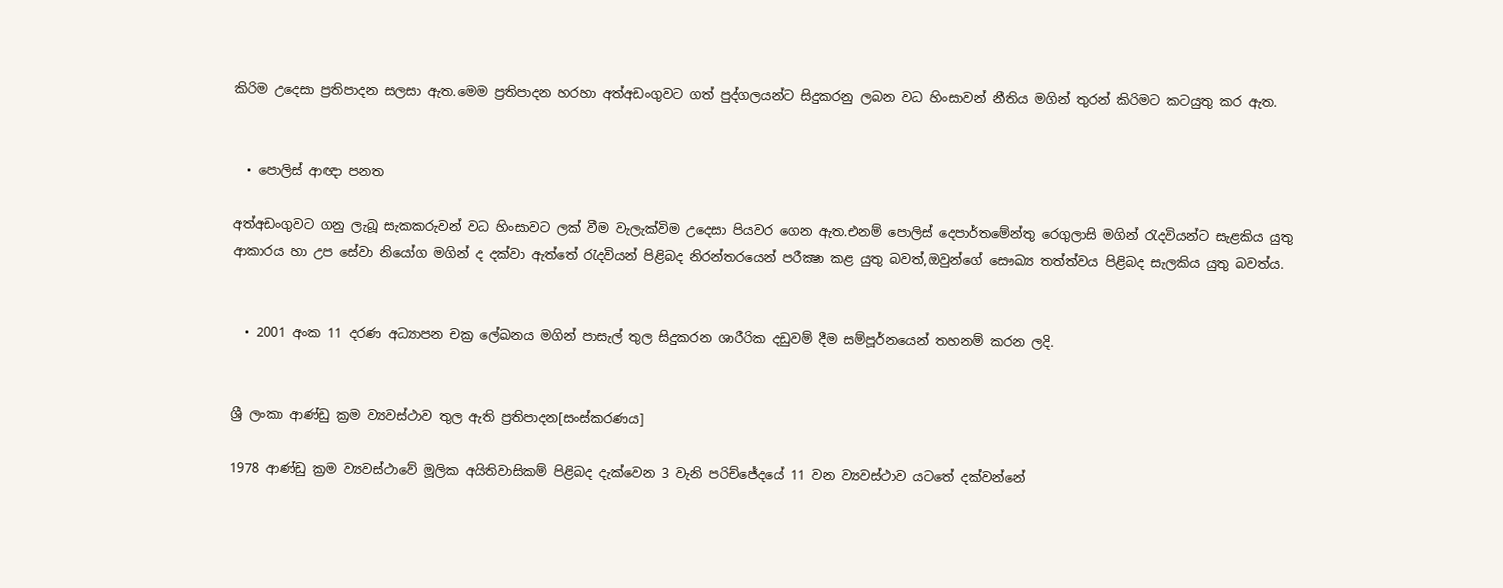කිරිම උදෙසා ප්‍රතිපාදන සලසා ඇත.මෙම ප්‍රතිපාදන හරහා අත්අඩංගුවට ගත් පුද්ගලයන්ට සිදුකරනු ලබන වධ හිංසාවන් නීතිය මගින් තුරන් කිරිමට කටයුතු කර ඇත.


  • පොලිස් ආඥා පනත

අත්අඩංගුවට ගනු ලැබූ සැකකරුවන් වධ හිංසාවට ලක් වීම වැලැක්විම උදෙසා පියවර ගෙන ඇත.එනම් පොලිස් දෙපාර්තමේන්තු රෙගුලාසි මගින් රැදවියන්ට සැළකිය යුතු ආකාරය හා උප සේවා නියෝග මගින් ද දක්වා ඇත්තේ රැදවියන් පිළිබද නිරන්තරයෙන් පරීක්‍ෂා කළ යුතු බවත්,ඔවුන්ගේ සෞඛ්‍ය තත්ත්වය පිළිබද සැලකිය යුතු බවත්ය.


  • 2001 අංක 11 දරණ අධ්‍යාපන චක්‍ර ලේඛනය මගින් පාසැල් තුල සිදුකරන ශාරීරික දඩුවම් දීම සම්පූර්නයෙන් තහනම් කරන ලදි.


ශ්‍රී ලංකා ආණ්ඩු ක්‍රම ව්‍යවස්ථාව තුල ඇති ප්‍රතිපාදන[සංස්කරණය]

1978 ආණ්ඩු ක්‍රම ව්‍යවස්ථාවේ මූලික අයිතිවාසිකම් පිළිබද දැක්වෙන 3 වැනි පරිච්ජේදයේ 11 වන ව්‍යවස්ථාව යටතේ දක්වන්නේ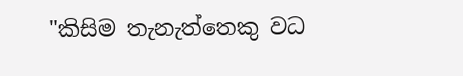"කිසිම තැනැත්තෙකු වධ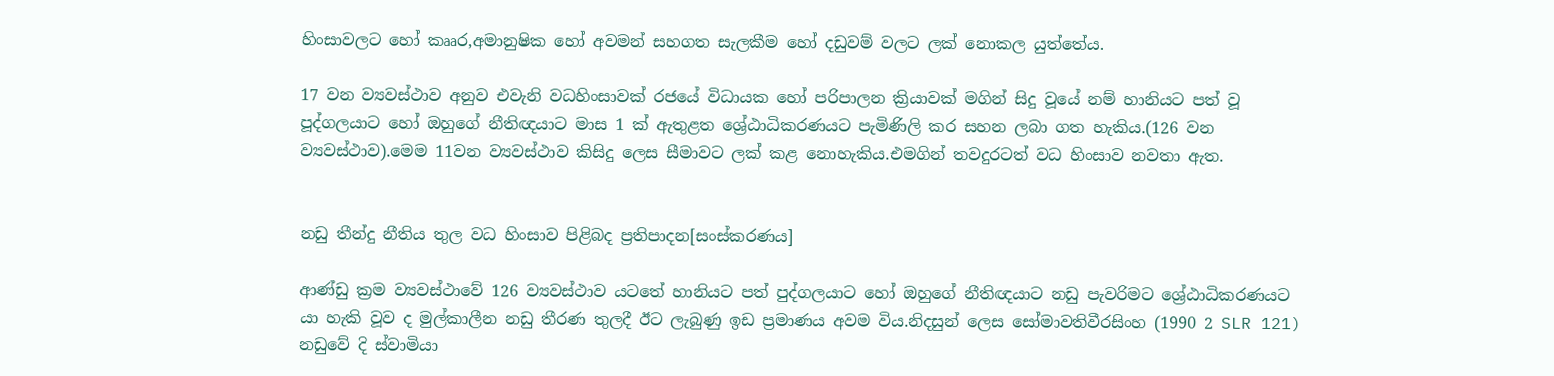හිංසාවලට හෝ කෲර,අමානුෂික හෝ අවමන් සහගත සැලකීම හෝ දඩුවම් වලට ලක් නොකල යුත්තේය.

17 වන ව්‍යවස්ථාව අනුව එවැනි වධහිංසාවක් රජයේ විධායක හෝ පරිපාලන ක්‍රියාවක් මගින් සිදු වූයේ නම් හානියට පත් වූ පූද්ගලයාට හෝ ඔහුගේ නීතිඥයාට මාස 1 ක් ඇතුළත ශ්‍රේඨාධිකරණයට පැමිණිලි කර සහන ලබා ගත හැකිය.(126 වන ව්‍යවස්ථාව).මෙම 11වන ව්‍යවස්ථාව කිසිදු ලෙස සීමාවට ලක් කළ නොහැකිය.එමගින් තවදුරටත් වධ හිංසාව නවතා ඇත.


නඩු තීන්දු නීතිය තුල වධ හිංසාව පිළිබද ප්‍රතිපාදන[සංස්කරණය]

ආණ්ඩු ක්‍රම ව්‍යවස්ථාවේ 126 ව්‍යවස්ථාව යටතේ හානියට පත් පුද්ගලයාට හෝ ඔහුගේ නීතිඥයාට නඩු පැවරිමට ශ්‍රේඨාධිකරණයට යා හැකි වූව ද මුල්කාලීන නඩු තීරණ තුලදී ඊට ලැබුණු ඉඩ ප්‍රමාණය අවම විය.නිදසුන් ලෙස සෝමාවතිවීරසිංහ (1990 2 SLR 121) නඩුවේ දි ස්වාමියා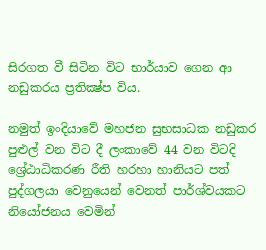සිරගත වී සිටින විට භාර්යාව ගෙන ආ නඩුකරය ප්‍රතික්‍ෂ්ප විය.

නමුත් ඉංදියාවේ මහජන සුභසාධක නඩුකර පුළුල් වන විට දී ලංකාවේ 44 වන විටදි ශ්‍රේඨාධිකරණ රීති හරහා හානියට පත් පුද්ගලයා වෙනුයෙන් වෙනත් පාර්ශ්වයකට නියෝජනය වෙමින්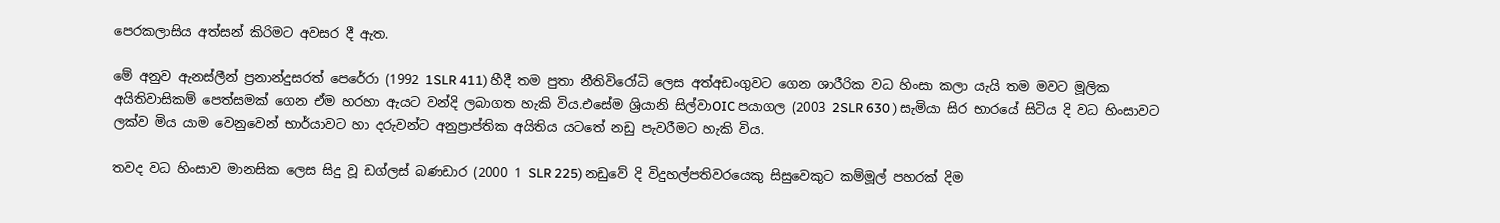පෙරකලාසිය අත්සන් කිරිමට අවසර දී ඇත.

මේ අනුව ඇනස්ලීන් ප්‍රනාන්දුසරත් පෙරේරා (1992 1SLR 411) හීදී තම පුතා නීතිවිරෝධි ලෙස අත්අඩංගුවට ගෙන ශාරීරික වධ හිංසා කලා යැයි තම මවට මූලික අයිතිවාසිකම් පෙත්සමක් ‍ගෙන ඒම හරහා ඇයට වන්දි ලබාගත හැකි විය.එසේම ශ්‍රියානි සිල්වාOIC පයාගල (2003 2SLR 630 ) සැමියා සිර භාරයේ සිටිය දි වධ හිංසාවට ලක්ව මිය යාම ‍වෙනුවෙන් භාර්යාවට හා දරුවන්ට අනුප්‍රාප්තික අයිතිය යටතේ නඩු පැවරීමට හැකි විය.

තවද වධ හිංසාව මානසික ලෙස සිදු වූ ඩග්ලස් බණඩාර (2000 1 SLR 225) නඩුවේ දි විදුහල්පතිවරයෙකු සිසුවෙකුට කම්මූල් පහරක් දිම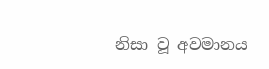නිසා වූ අවමානය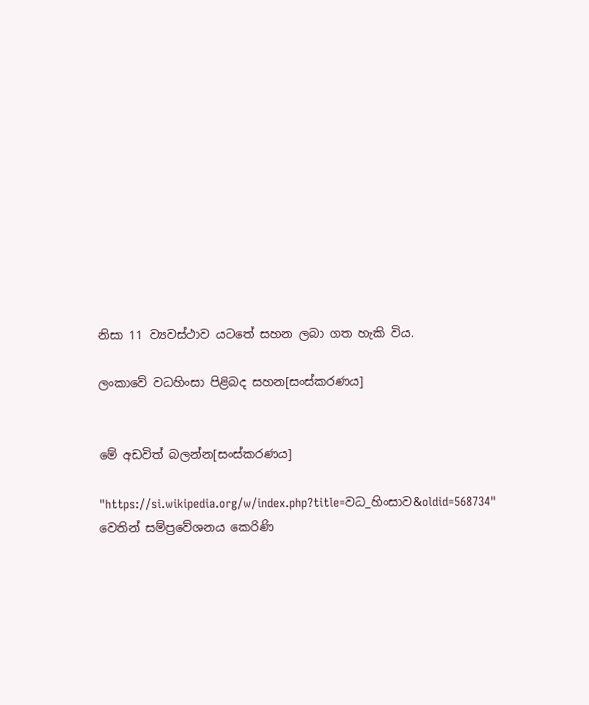නිසා 11 ව්‍යවස්ථාව යටතේ සහන ලබා ගත හැකි විය.

ලංකාවේ වධහිංසා පිළිබද සහන[සංස්කරණය]


මේ අඩවිත් බලන්න[සංස්කරණය]

"https://si.wikipedia.org/w/index.php?title=වධ_හිංසාව&oldid=568734" වෙතින් සම්ප්‍රවේශනය කෙරිණි